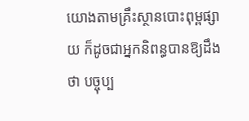យោងតាមគ្រឹះស្ថានបោះពុម្ពផ្សាយ ក៏ដូចជាអ្នកនិពន្ធបានឱ្យដឹងថា បច្ចុប្ប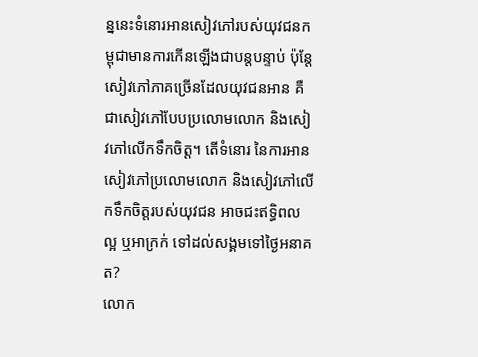ន្ននេះទំនោរអានសៀវភៅរបស់យុវជនកម្ពុជាមានការកើនឡើងជាបន្តបន្ទាប់ ប៉ុន្តែសៀវភៅភាគច្រើនដែលយុវជនអាន គឺជាសៀវភៅបែបប្រលោមលោក និងសៀវភៅលើកទឹកចិត្ត។ តើទំនោរ នៃការអានសៀវភៅប្រលោមលោក និងសៀវភៅលើកទឹកចិត្តរបស់យុវជន អាចជះឥទ្ធិពលល្អ ឬអាក្រក់ ទៅដល់សង្គមទៅថ្ងៃអនាគត?
លោក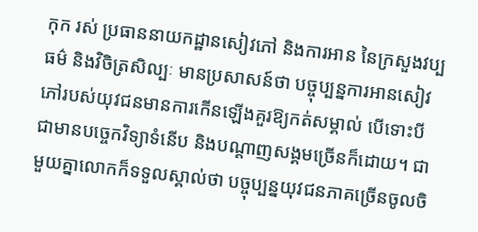កុក រស់ ប្រធាននាយកដ្ឋានសៀវភៅ និងការអាន នៃក្រសួងវប្បធម៌ និងវិចិត្រសិល្បៈ មានប្រសាសន៍ថា បច្ចុប្បន្នការអានសៀវភៅរបស់យុវជនមានការកើនឡើងគួរឱ្យកត់សម្គាល់ បើទោះបីជាមានបច្ចេកវិទ្យាទំនើប និងបណ្ដាញសង្គមច្រើនក៏ដោយ។ ជាមួយគ្នាលោកក៏ទទួលស្គាល់ថា បច្ចុប្បន្នយុវជនភាគច្រើនចូលចិ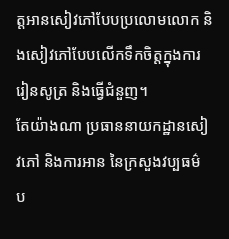ត្តអានសៀវភៅបែបប្រលោមលោក និងសៀវភៅបែបលើកទឹកចិត្តក្នុងការរៀនសូត្រ និងធ្វើជំនួញ។
តែយ៉ាងណា ប្រធាននាយកដ្ឋានសៀវភៅ និងការអាន នៃក្រសួងវប្បធម៌ ប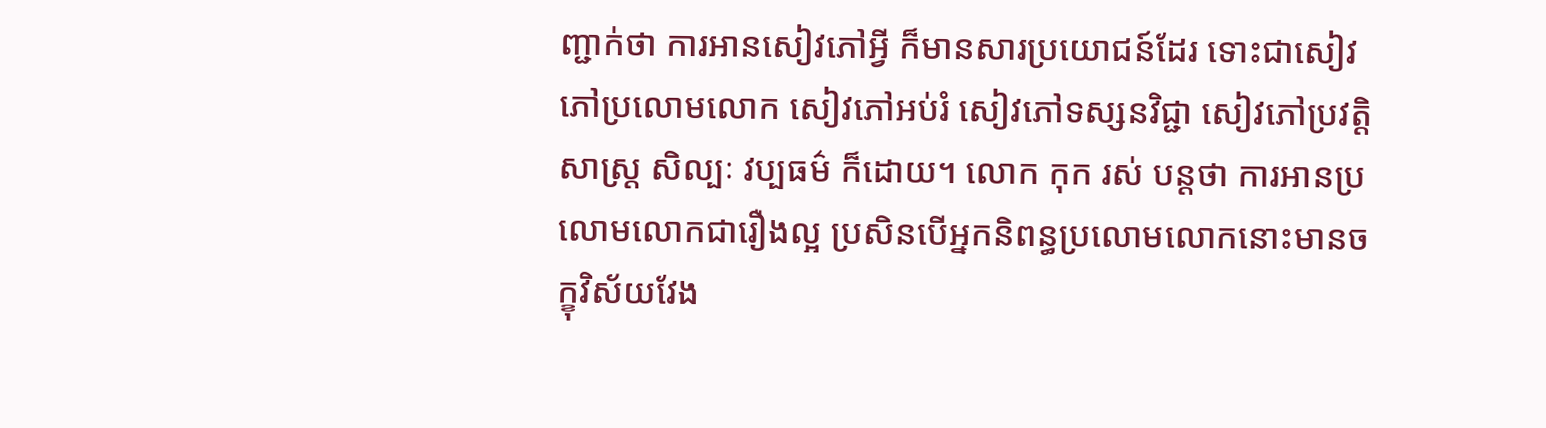ញ្ជាក់ថា ការអានសៀវភៅអ្វី ក៏មានសារប្រយោជន៍ដែរ ទោះជាសៀវភៅប្រលោមលោក សៀវភៅអប់រំ សៀវភៅទស្សនវិជ្ជា សៀវភៅប្រវត្តិសាស្រ្ត សិល្បៈ វប្បធម៌ ក៏ដោយ។ លោក កុក រស់ បន្តថា ការអានប្រលោមលោកជារឿងល្អ ប្រសិនបើអ្នកនិពន្ធប្រលោមលោកនោះមានចក្ខុវិស័យវែង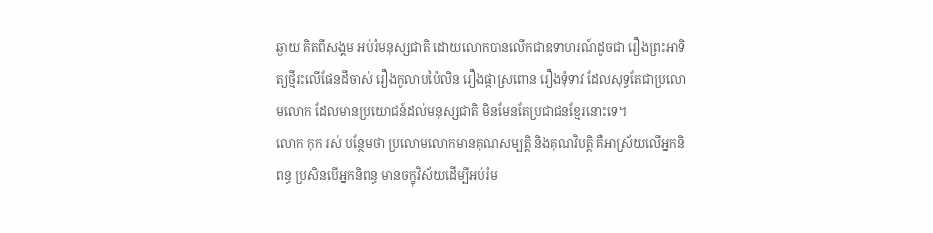ឆ្ងាយ គិតពីសង្គម អប់រំមនុស្សជាតិ ដោយលោកបានលើកជាឧទាហរណ៍ដូចជា រឿងព្រះអាទិត្យថ្មីរះលើផែនដីចាស់ រឿងកូលាបប៉ៃលិន រឿងផ្កាស្រពោន រឿងទុំទាវ ដែលសុទ្ធតែជាប្រលោមលោក ដែលមានប្រយោជន៍ដល់មនុស្សជាតិ មិនមែនតែប្រជាជនខ្មែរនោះទេ។
លោក កុក រស់ បន្ថែមថា ប្រលោមលោកមានគុណសម្បត្តិ និងគុណវិបត្តិ គឺអាស្រ័យលើអ្នកនិពន្ធ ប្រសិនបើអ្នកនិពន្ធ មានចក្ខុវិស័យដើម្បីអប់រំម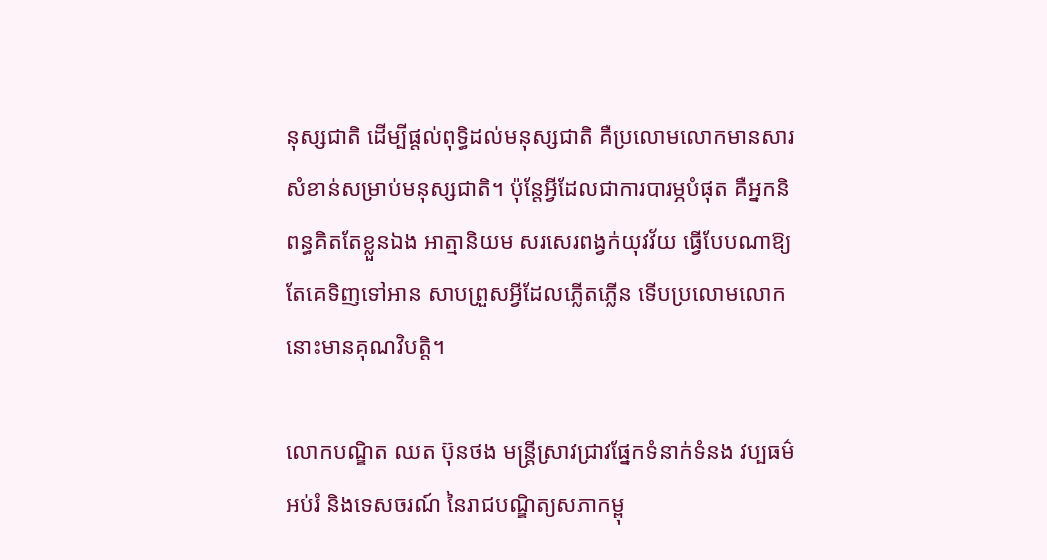នុស្សជាតិ ដើម្បីផ្ដល់ពុទ្ធិដល់មនុស្សជាតិ គឺប្រលោមលោកមានសារសំខាន់សម្រាប់មនុស្សជាតិ។ ប៉ុន្តែអ្វីដែលជាការបារម្ភបំផុត គឺអ្នកនិពន្ធគិតតែខ្លួនឯង អាត្មានិយម សរសេរពង្វក់យុវវ័យ ធ្វើបែបណាឱ្យតែគេទិញទៅអាន សាបព្រួសអ្វីដែលភ្លើតភ្លើន ទើបប្រលោមលោកនោះមានគុណវិបត្តិ។

លោកបណ្ឌិត ឈត ប៊ុនថង មន្ត្រីស្រាវជ្រាវផ្នែកទំនាក់ទំនង វប្បធម៌ អប់រំ និងទេសចរណ៍ នៃរាជបណ្ឌិត្យសភាកម្ពុ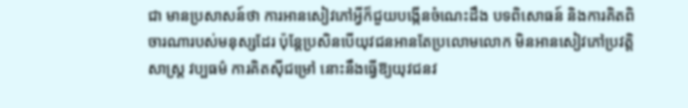ជា មានប្រសាសន៍ថា ការអានសៀវភៅអ្វីក៏ជួយបង្កើនចំណេះដឹង បទពិសោធន៍ និងការគិតពិចារណារបស់មនុស្សដែរ ប៉ុន្តែប្រសិនបើយុវជនអានតែប្រលោមលោក មិនអានសៀវភៅប្រវត្តិសាស្រ្ត វប្បធម៌ ការគិតស៊ីជម្រៅ នោះនឹងធ្វើឱ្យយុវជនវ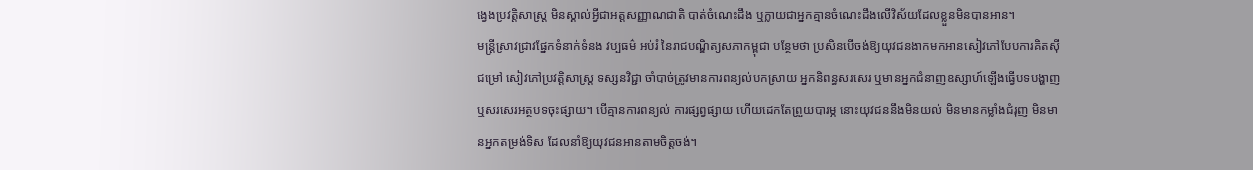ង្វេងប្រវត្តិសាស្រ្ត មិនស្គាល់អ្វីជាអត្តសញ្ញាណជាតិ បាត់ចំណេះដឹង ឬក្លាយជាអ្នកគ្មានចំណេះដឹងលើវិស័យដែលខ្លួនមិនបានអាន។
មន្ត្រីស្រាវជ្រាវផ្នែកទំនាក់ទំនង វប្បធម៌ អប់រំ នៃរាជបណ្ឌិត្យសភាកម្ពុជា បន្ថែមថា ប្រសិនបើចង់ឱ្យយុវជនងាកមកអានសៀវភៅបែបការគិតស៊ីជម្រៅ សៀវភៅប្រវត្តិសាស្រ្ត ទស្សនវិជ្ជា ចាំបាច់ត្រូវមានការពន្យល់បកស្រាយ អ្នកនិពន្ធសរសេរ ឬមានអ្នកជំនាញឧស្សាហ៍ឡើងធ្វើបទបង្ហាញ ឬសរសេរអត្ថបទចុះផ្សាយ។ បើគ្មានការពន្យល់ ការផ្សព្វផ្សាយ ហើយដេកតែព្រួយបារម្ភ នោះយុវជននឹងមិនយល់ មិនមានកម្លាំងជំរុញ មិនមានអ្នកតម្រង់ទិស ដែលនាំឱ្យយុវជនអានតាមចិត្តចង់។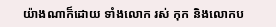យ៉ាងណាក៏ដោយ ទាំងលោក រស់ កុក និងលោកប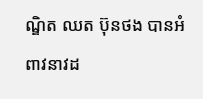ណ្ឌិត ឈត ប៊ុនថង បានអំពាវនាវដ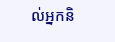ល់អ្នកនិ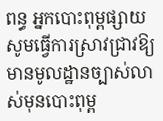ពន្ធ អ្នកបោះពុម្ពផ្សាយ សូមធ្វើការស្រាវជ្រាវឱ្យមានមូលដ្ឋានច្បាស់លាស់មុនបោះពុម្ព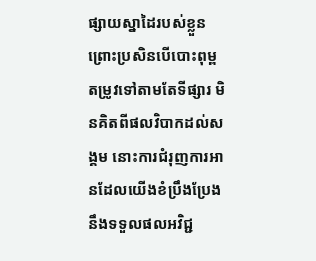ផ្សាយស្នាដៃរបស់ខ្លួន ព្រោះប្រសិនបើបោះពុម្ពតម្រូវទៅតាមតែទីផ្សារ មិនគិតពីផលវិបាកដល់សង្គម នោះការជំរុញការអានដែលយើងខំប្រឹងប្រែងនឹងទទួលផលអវិជ្ជ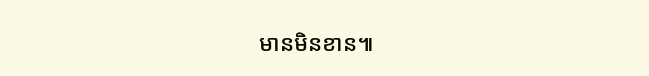មានមិនខាន៕